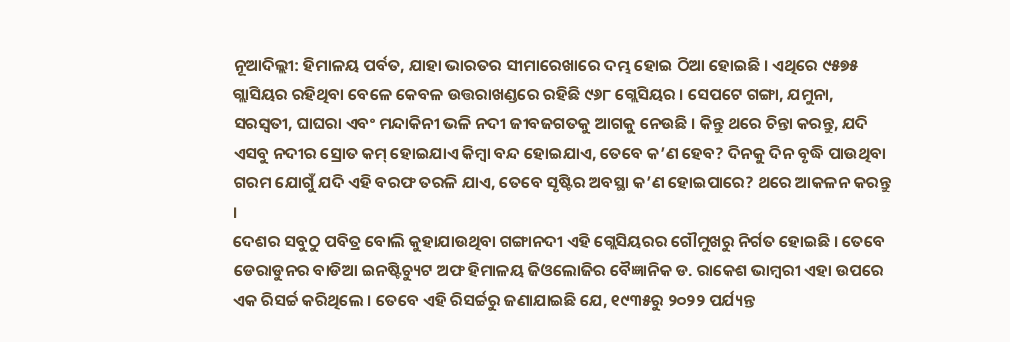ନୂଆଦିଲ୍ଲୀ: ହିମାଳୟ ପର୍ବତ, ଯାହା ଭାରତର ସୀମାରେଖାରେ ଦମ୍ଭ ହୋଇ ଠିଆ ହୋଇଛି । ଏଥିରେ ୯୫୭୫ ଗ୍ଲାସିୟର ରହିଥିବା ବେଳେ କେବଳ ଉତ୍ତରାଖଣ୍ଡରେ ରହିଛି ୯୬୮ ଗ୍ଲେସିୟର । ସେପଟେ ଗଙ୍ଗା, ଯମୁନା, ସରସ୍ୱତୀ, ଘାଘରା ଏବଂ ମନ୍ଦାକିନୀ ଭଳି ନଦୀ ଜୀବଜଗତକୁ ଆଗକୁ ନେଉଛି । କିନ୍ତୁ ଥରେ ଚିନ୍ତା କରନ୍ତୁ, ଯଦି ଏସବୁ ନଦୀର ସ୍ରୋତ କମ୍ ହୋଇଯାଏ କିମ୍ବା ବନ୍ଦ ହୋଇଯାଏ, ତେବେ କ’ଣ ହେବ? ଦିନକୁ ଦିନ ବୃଦ୍ଧି ପାଉଥିବା ଗରମ ଯୋଗୁଁ ଯଦି ଏହି ବରଫ ତରଳି ଯାଏ, ତେବେ ସୃଷ୍ଟିର ଅବସ୍ଥା କ’ଣ ହୋଇପାରେ? ଥରେ ଆକଳନ କରନ୍ତୁ ।
ଦେଶର ସବୁଠୁ ପବିତ୍ର ବୋଲି କୁହାଯାଉଥିବା ଗଙ୍ଗାନଦୀ ଏହି ଗ୍ଲେସିୟରର ଗୌମୁଖରୁ ନିର୍ଗତ ହୋଇଛି । ତେବେ ଡେରାଡୁନର ବାଡିଆ ଇନଷ୍ଟିଚ୍ୟୁଟ ଅଫ ହିମାଳୟ ଜିଓଲୋଜିର ବୈଜ୍ଞାନିକ ଡ. ରାକେଶ ଭାମ୍ବରୀ ଏହା ଉପରେ ଏକ ରିସର୍ଚ୍ଚ କରିଥିଲେ । ତେବେ ଏହି ରିସର୍ଚ୍ଚରୁ ଜଣାଯାଇଛି ଯେ, ୧୯୩୫ରୁ ୨୦୨୨ ପର୍ଯ୍ୟନ୍ତ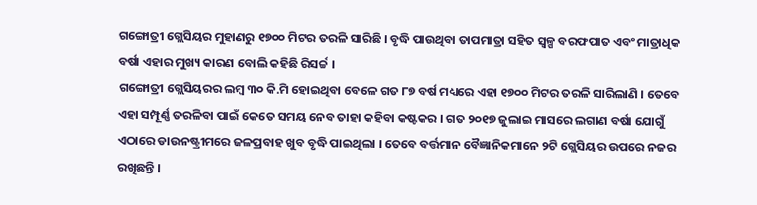ଗଙ୍ଗୋତ୍ରୀ ଗ୍ଲେସିୟର ମୁହାଣରୁ ୧୭୦୦ ମିଟର ତରଳି ସାରିଛି । ବୃଦ୍ଧି ପାଉଥିବା ତାପମାତ୍ରା ସହିତ ସ୍ୱଳ୍ପ ବରଫପାତ ଏବଂ ମାତ୍ରାଧିକ ବର୍ଷା ଏହାର ମୁଖ୍ୟ କାରଣ ବୋଲି କହିଛି ରିସର୍ଚ୍ଚ ।
ଗଙ୍ଗୋତ୍ରୀ ଗ୍ଲେସିୟରର ଲମ୍ବ ୩୦ କି.ମି ହୋଇଥିବା ବେଳେ ଗତ ୮୭ ବର୍ଷ ମଧ୍ୟରେ ଏହା ୧୭୦୦ ମିଟର ତରଳି ସାରିଲାଣି । ତେବେ ଏହା ସମ୍ପୂର୍ଣ୍ଣ ତରଳିବା ପାଇଁ କେତେ ସମୟ ନେବ ତାହା କହିବା କଷ୍ଟକର । ଗତ ୨୦୧୭ ଜୁଲାଇ ମାସରେ ଲଗାଣ ବର୍ଷା ଯୋଗୁଁ ଏଠାରେ ଡାଉନଷ୍ଟ୍ରୀମରେ ଜଳପ୍ରବାହ ଖୁବ ବୃଦ୍ଧି ପାଇଥିଲା । ତେବେ ବର୍ତ୍ତମାନ ବୈଜ୍ଞାନିକମାନେ ୨ଟି ଗ୍ଲେସିୟର ଉପରେ ନଜର ରଖିଛନ୍ତି ।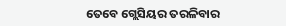ତେବେ ଗ୍ଲେସିୟର ତରଳିବାର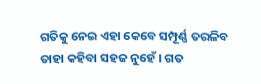ଗତିକୁ ନେଇ ଏହା କେବେ ସମ୍ପୂର୍ଣ୍ଣ ତରଳିବ ତାହା କହିବା ସହଜ ନୁହେଁ । ଗତ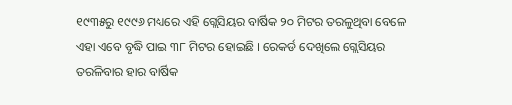୧୯୩୫ରୁ ୧୯୯୬ ମଧ୍ୟରେ ଏହି ଗ୍ଲେସିୟର ବାର୍ଷିକ ୨୦ ମିଟର ତରଳୁଥିବା ବେଳେ ଏହା ଏବେ ବୃଦ୍ଧି ପାଇ ୩୮ ମିଟର ହୋଇଛି । ରେକର୍ଡ ଦେଖିଲେ ଗ୍ଲେସିୟର ତରଳିବାର ହାର ବାର୍ଷିକ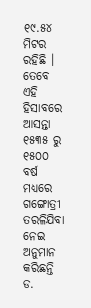୧୯.୫୪ ମିଟର ରହିଛି । ତେବେ ଏହି ହିସାବରେ ଆସନ୍ତା ୧୫୩୫ ରୁ ୧୫୦୦ ବର୍ଷ ମଧ୍ୟରେ ଗଙ୍ଗୋତ୍ରୀ ତରଳିଯିବା ନେଇ ଅନୁମାନ କରିଛନ୍ତି ଡ.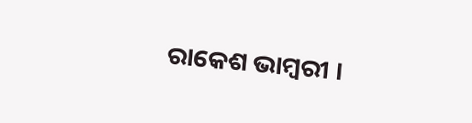ରାକେଶ ଭାମ୍ବରୀ ।